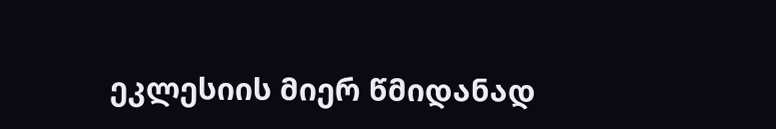ეკლესიის მიერ წმიდანად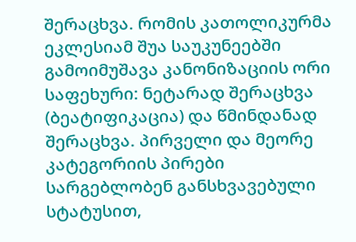შერაცხვა. რომის კათოლიკურმა ეკლესიამ შუა საუკუნეებში გამოიმუშავა კანონიზაციის ორი საფეხური: ნეტარად შერაცხვა (ბეატიფიკაცია) და წმინდანად შერაცხვა. პირველი და მეორე კატეგორიის პირები სარგებლობენ განსხვავებული სტატუსით,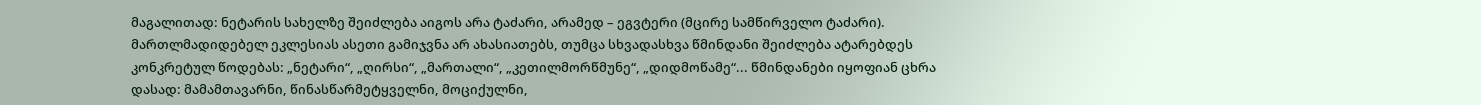მაგალითად: ნეტარის სახელზე შეიძლება აიგოს არა ტაძარი, არამედ – ეგვტერი (მცირე სამწირველო ტაძარი). მართლმადიდებელ ეკლესიას ასეთი გამიჯვნა არ ახასიათებს, თუმცა სხვადასხვა წმინდანი შეიძლება ატარებდეს კონკრეტულ წოდებას: „ნეტარი“, „ღირსი“, „მართალი“, „კეთილმორწმუნე“, „დიდმოწამე“... წმინდანები იყოფიან ცხრა დასად: მამამთავარნი, წინასწარმეტყველნი, მოციქულნი,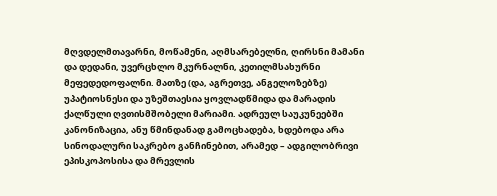მღვდელმთავარნი, მოწამენი, აღმსარებელნი, ღირსნი მამანი და დედანი, უვერცხლო მკურნალნი, კეთილმსახურნი მეფედედოფალნი. მათზე (და, აგრეთვე, ანგელოზებზე) უპატიოსნესი და უზეშთაესია ყოვლადწმიდა და მარადის ქალწული ღვთისმშობელი მარიამი. ადრეულ საუკუნეებში კანონიზაცია, ანუ წმინდანად გამოცხადება, ხდებოდა არა სინოდალური საკრებო განჩინებით, არამედ – ადგილობრივი ეპისკოპოსისა და მრევლის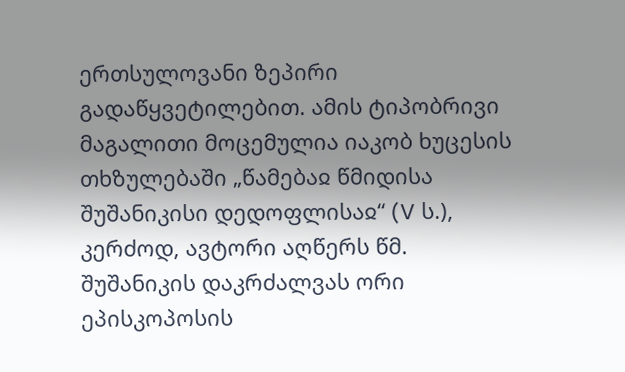ერთსულოვანი ზეპირი გადაწყვეტილებით. ამის ტიპობრივი მაგალითი მოცემულია იაკობ ხუცესის თხზულებაში „წამებაჲ წმიდისა შუშანიკისი დედოფლისაჲ“ (V ს.), კერძოდ, ავტორი აღწერს წმ. შუშანიკის დაკრძალვას ორი ეპისკოპოსის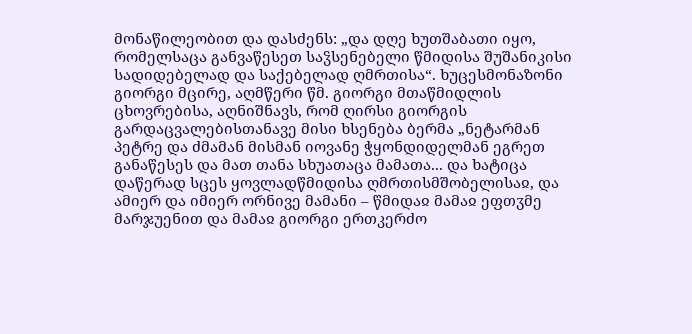მონაწილეობით და დასძენს: „და დღე ხუთშაბათი იყო, რომელსაცა განვაწესეთ საჴსენებელი წმიდისა შუშანიკისი სადიდებელად და საქებელად ღმრთისა“. ხუცესმონაზონი გიორგი მცირე, აღმწერი წმ. გიორგი მთაწმიდლის ცხოვრებისა, აღნიშნავს, რომ ღირსი გიორგის გარდაცვალებისთანავე მისი ხსენება ბერმა „ნეტარმან პეტრე და ძმამან მისმან იოვანე ჭყონდიდელმან ეგრეთ განაწესეს და მათ თანა სხუათაცა მამათა... და ხატიცა დაწერად სცეს ყოვლადწმიდისა ღმრთისმშობელისაჲ, და ამიერ და იმიერ ორნივე მამანი – წმიდაჲ მამაჲ ეფთჳმე მარჯუენით და მამაჲ გიორგი ერთკერძო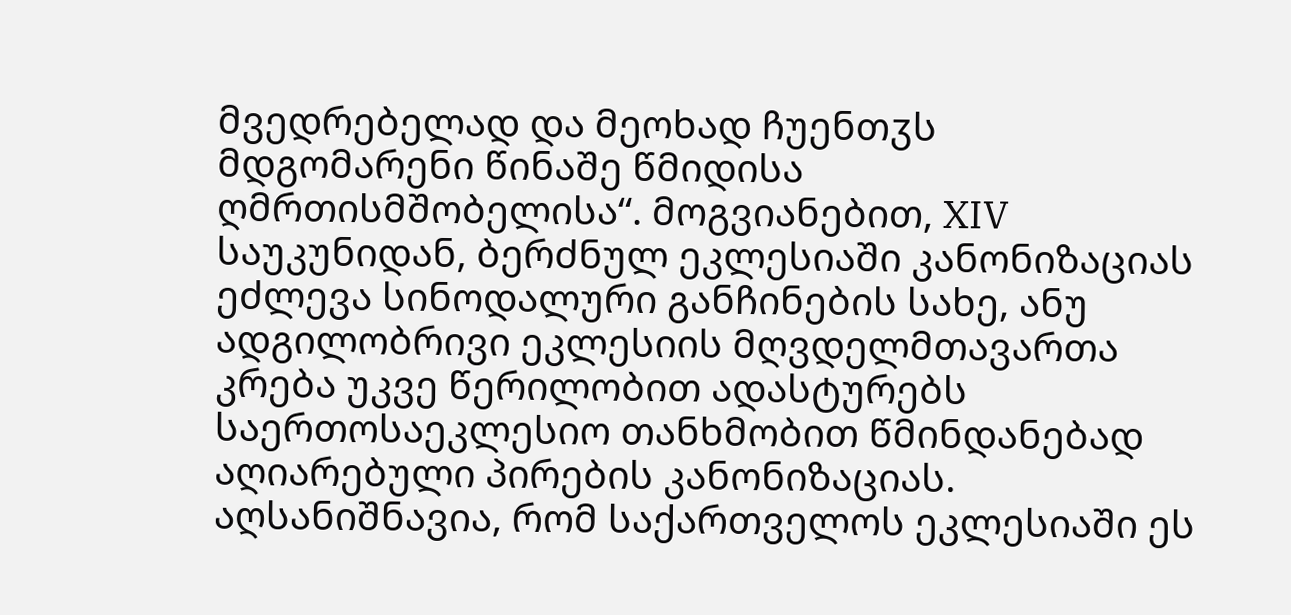მვედრებელად და მეოხად ჩუენთჳს მდგომარენი წინაშე წმიდისა ღმრთისმშობელისა“. მოგვიანებით, XIV საუკუნიდან, ბერძნულ ეკლესიაში კანონიზაციას ეძლევა სინოდალური განჩინების სახე, ანუ ადგილობრივი ეკლესიის მღვდელმთავართა კრება უკვე წერილობით ადასტურებს საერთოსაეკლესიო თანხმობით წმინდანებად აღიარებული პირების კანონიზაციას. აღსანიშნავია, რომ საქართველოს ეკლესიაში ეს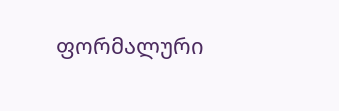ფორმალური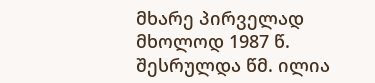მხარე პირველად მხოლოდ 1987 წ. შესრულდა წმ. ილია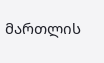მართლის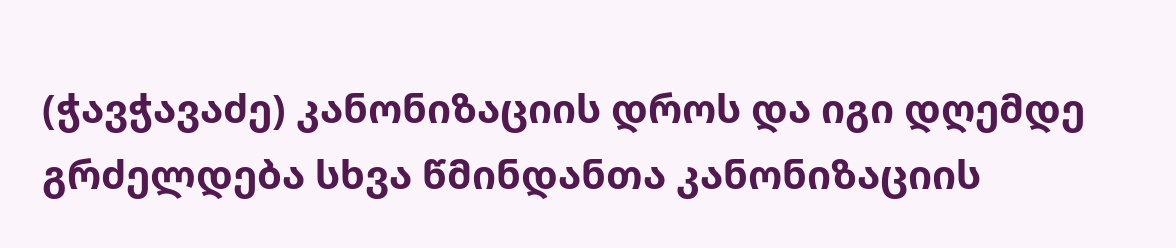(ჭავჭავაძე) კანონიზაციის დროს და იგი დღემდე გრძელდება სხვა წმინდანთა კანონიზაციის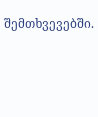შემთხვევებში.